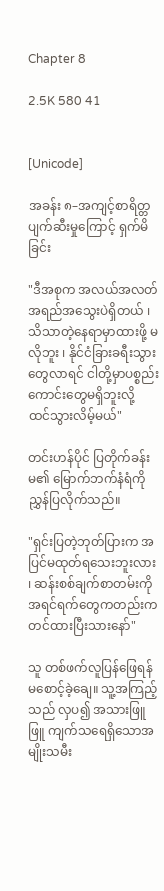Chapter 8

2.5K 580 41


[Unicode]

အခန်း ၈–အကျင့်စာရိတ္တပျက်ဆီးမှုကြောင့် ရှက်မိခြင်း

"ဒီအစုက အလယ်အလတ်အရည်အသွေးပဲရှိတယ် ၊ သိသာတဲ့နေရာမှာထားဖို့ မလိုဘူး ၊ နိုင်ငံခြားခရီးသွားတွေလာရင် ငါတို့မှာပစ္စည်းကောင်းတွေမရှိဘူးလို့ ထင်သွားလိမ့်မယ်"

တင်းဟန်ပိုင် ပြတိုက်ခန်းမ၏ မြောက်ဘက်နံရံကို ညွှန်ပြလိုက်သည်။

"ရှင်းပြတဲ့ဘုတ်ပြားက အပြင်မထုတ်ရသေးဘူးလား ၊ ဆန်းစစ်ချက်စာတမ်းကို အရင်ရက်တွေကတည်းက တင်ထားပြီးသားနော်"

သူ တစ်ဖက်လူပြန်ဖြေရန် မစောင့်ခဲ့ချေ။ သူ့အကြည့်သည် လှပ၍ အသားဖြူဖြူ ကျက်သရေရှိသောအမျိုးသမီး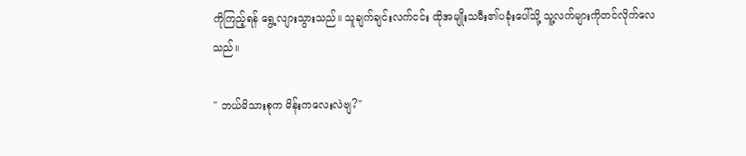ကိုကြည့်ရန် ရွေ့လျားသွားသည်။ သူချက်ချင်းလက်ငင်း ထိုအမျိုးသမီး၏ပခုံးပေါ်သို့ သူ့လက်များကိုတင်လိုက်လေသည်။

" ဘယ်မိသားစုက မိန်းကလေးလဲဗျ?"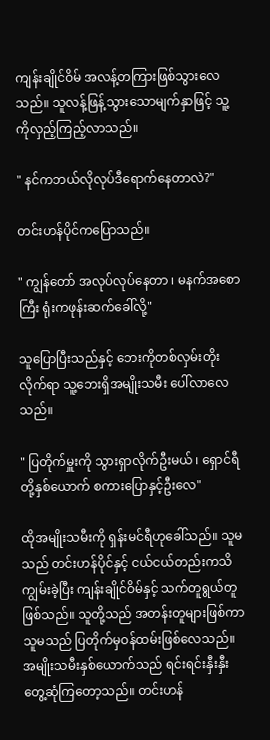ကျန်းချိုင်ဝိမ် အလန့်တကြားဖြစ်သွားလေသည်။ သူလန့်ဖြန့်သွားသောမျက်နှာဖြင့် သူ့ကိုလှည့်ကြည့်လာသည်။

" နင်ကဘယ်လိုလုပ်ဒီရောက်နေတာလဲ?"

တင်းဟန်ပိုင်ကပြောသည်။

" ကျွန်တော် အလုပ်လုပ်နေတာ ၊ မနက်အစောကြီး ရုံးကဖုန်းဆက်ခေါ်လို့"

သူပြောပြီးသည်နှင့် ဘေးကိုတစ်လှမ်းတိုးလိုက်ရာ သူ့ဘေးရှိအမျိုးသမီး ပေါ်လာလေသည်။

" ပြတိုက်မှူးကို သွားရှာလိုက်ဦးမယ် ၊ ရှောင်ရီတို့နှစ်ယောက် စကားပြောနှင့်ဦးလေ"

ထိုအမျိုးသမီးကို ရှန်းမင်ရီဟု‌ခေါ်သည်။ သူမသည် တင်းဟန်ပိုင်နှင့် ငယ်ငယ်တည်းကသိကျွမ်းခဲ့ပြီး ကျန်းချိုင်ဝိမ်နှင့် သက်တူရွယ်တူဖြစ်သည်။ သူတို့သည် အတန်းတူများဖြစ်ကာ သူမသည် ပြတိုက်မှဝန်ထမ်းဖြစ်လေသည်။ အမျိုးသမီးနှစ်ယောက်သည် ရင်းရင်းနှီးနှီး တွေ့ဆုံကြတော့သည်။ တင်းဟန်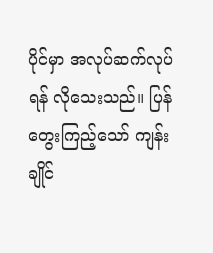ပိုင်မှာ အလုပ်ဆက်လုပ်ရန် လိုသေးသည်။ ပြန်တွေးကြည့်သော် ကျန်းချိုင်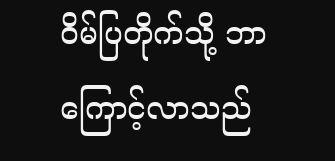ဝိမ်ပြတိုက်သို့ ဘာကြောင့်လာသည်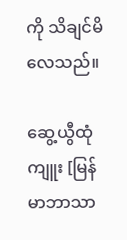ကို သိချင်မိလေသည်။

ဆွေ့ယွီထုံကျူး [မြန်မာဘာသာ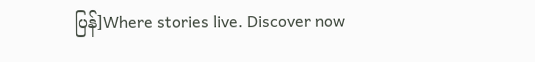ပြန်]Where stories live. Discover now